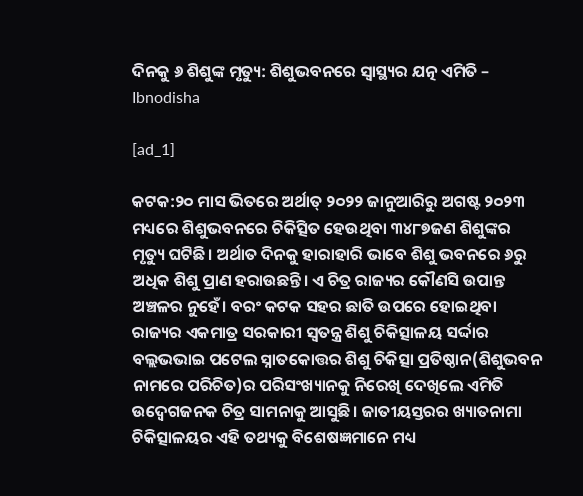ଦିନକୁ ୬ ଶିଶୁଙ୍କ ମୃତ୍ୟୁ: ଶିଶୁଭବନରେ ସ୍ବାସ୍ଥ୍ୟର ଯତ୍ନ ଏମିତି – Ibnodisha

[ad_1]

କଟକ:୨୦ ମାସ ଭିତରେ ଅର୍ଥାତ୍ ୨୦୨୨ ଜାନୁଆରିରୁ ଅଗଷ୍ଟ ୨୦୨୩ ମଧ୍ୟରେ ଶିଶୁଭବନରେ ଚିକିତ୍ସିତ ହେଉଥିବା ୩୪୮୭ଜଣ ଶିଶୁଙ୍କର ମୃତ୍ୟୁ ଘଟିଛି। ଅର୍ଥାତ ଦିନକୁ ହାରାହାରି ଭାବେ ଶିଶୁ ଭବନରେ ୬ରୁ ଅଧିକ ଶିଶୁ ପ୍ରାଣ ହରାଉଛନ୍ତି। ଏ ଚିତ୍ର ରାଜ୍ୟର କୌଣସି ଉପାନ୍ତ ଅଞ୍ଚଳର ନୁହେଁ। ବରଂ କଟକ ସହର ଛାତି ଉପରେ ହୋଇଥିବା ରାଜ୍ୟର ଏକମାତ୍ର ସରକାରୀ ସ୍ବତନ୍ତ୍ର ଶିଶୁ ଚିକିତ୍ସାଳୟ ସର୍ଦ୍ଦାର ବଲ୍ଲଭଭାଇ ପଟେଲ ସ୍ନାତକୋତ୍ତର ଶିଶୁ ଚିକିତ୍ସା ପ୍ରତିଷ୍ଠାନ(ଶିଶୁଭବନ ନାମରେ ପରିଚିତ)ର ପରିସଂଖ୍ୟାନକୁ ନିରେଖି ଦେଖିଲେ ଏମିତି ଉଦ୍ବେଗଜନକ ଚିତ୍ର ସାମନାକୁ ଆସୁଛି। ଜାତୀୟସ୍ତରର ଖ୍ୟାତନାମା ଚିକିତ୍ସାଳୟର ଏହି ତଥ୍ୟକୁ ବିଶେଷଜ୍ଞମାନେ ମଧ୍ୟ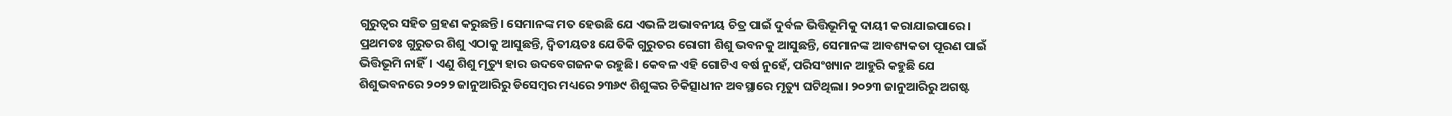ଗୁରୁତ୍ବର ସହିତ ଗ୍ରହଣ କରୁଛନ୍ତି। ସେମାନଙ୍କ ମତ ହେଉଛି ଯେ ଏଭଳି ଅଭାବନୀୟ ଚିତ୍ର ପାଇଁ ଦୁର୍ବଳ ଭିତ୍ତିଭୂମିକୁ ଦାୟୀ କରାଯାଇପାରେ। ପ୍ରଥମତଃ ଗୁରୁତର ଶିଶୁ ଏଠାକୁ ଆସୁଛନ୍ତି, ଦ୍ବିତୀୟତଃ ଯେତିକି ଗୁରୁତର ରୋଗୀ ଶିଶୁ ଭବନକୁ ଆସୁଛନ୍ତି, ସେମାନଙ୍କ ଆବଶ୍ୟକତା ପୂରଣ ପାଇଁ ଭିତ୍ତିଭୂମି ନାହିଁ। ଏଣୁ ଶିଶୁ ମୃତ୍ୟୁ ହାର ଉଦବେଗଜନକ ରହୁଛି। କେବଳ ଏହି ଗୋଟିଏ ବର୍ଷ ନୁହେଁ, ପରିସଂଖ୍ୟାନ ଆହୁରି କହୁଛି ଯେ ଶିଶୁଭବନରେ ୨୦୨୨ ଜାନୁଆରିରୁ ଡିସେମ୍ବର ମଧ୍ୟରେ ୨୩୬୯ ଶିଶୁଙ୍କର ଚିକିତ୍ସାଧୀନ ଅବସ୍ଥାରେ ମୃତ୍ୟୁ ଘଟିଥିଲା। ୨୦୨୩ ଜାନୁଆରିରୁ ଅଗଷ୍ଟ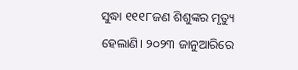ସୁଦ୍ଧା ୧୧୧୮ଜଣ ଶିଶୁଙ୍କର ମୃତ୍ୟୁ ହେଲାଣି। ୨୦୨୩ ଜାନୁଆରିରେ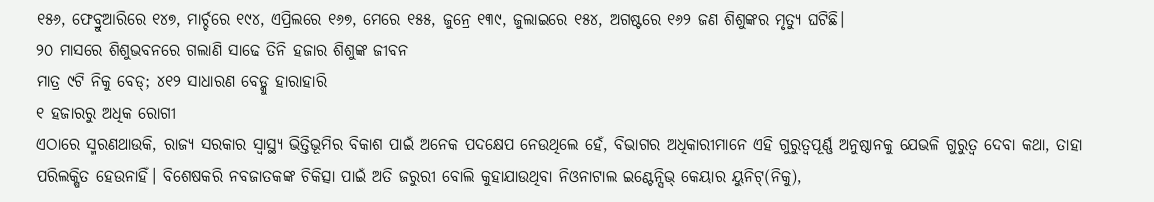୧୫୬, ଫେବ୍ରୁଆରିରେ ୧୪୭, ମାର୍ଚ୍ଚରେ ୧୯୪, ଏପ୍ରିଲରେ ୧୬୭, ମେରେ ୧୫୫, ଜୁନ୍ରେ ୧୩୯, ଜୁଲାଇରେ ୧୫୪, ଅଗଷ୍ଟରେ ୧୬୨ ଜଣ ଶିଶୁଙ୍କର ମୃତ୍ୟୁ ଘଟିଛି।
୨୦ ମାସରେ ଶିଶୁଭବନରେ ଗଲାଣି ସାଢେ ତିନି ହଜାର ଶିଶୁଙ୍କ ଜୀବନ
ମାତ୍ର ୯ଟି ନିକୁ ବେଡ୍; ୪୧୨ ସାଧାରଣ ବେଡ୍କୁ ହାରାହାରି
୧ ହଜାରରୁ ଅଧିକ ରୋଗୀ
ଏଠାରେ ସ୍ମରଣଥାଉକି, ରାଜ୍ୟ ସରକାର ସ୍ବାସ୍ଥ୍ୟ ଭିତ୍ତିଭୂମିର ବିକାଶ ପାଇଁ ଅନେକ ପଦକ୍ଷେପ ନେଉଥିଲେ ହେଁ, ବିଭାଗର ଅଧିକାରୀମାନେ ଏହି ଗୁରୁତ୍ବପୂର୍ଣ୍ଣ ଅନୁଷ୍ଠାନକୁ ଯେଭଳି ଗୁରୁତ୍ବ ଦେବା କଥା, ତାହା ପରିଲକ୍ଷିତ ହେଉନାହିଁ। ବିଶେଷକରି ନବଜାତକଙ୍କ ଚିକିତ୍ସା ପାଇଁ ଅତି ଜରୁରୀ ବୋଲି କୁହାଯାଉଥିବା ନିଓନାଟାଲ ଇଣ୍ଟେନ୍ସିଭ୍ କେୟାର ୟୁନିଟ୍(ନିକୁ),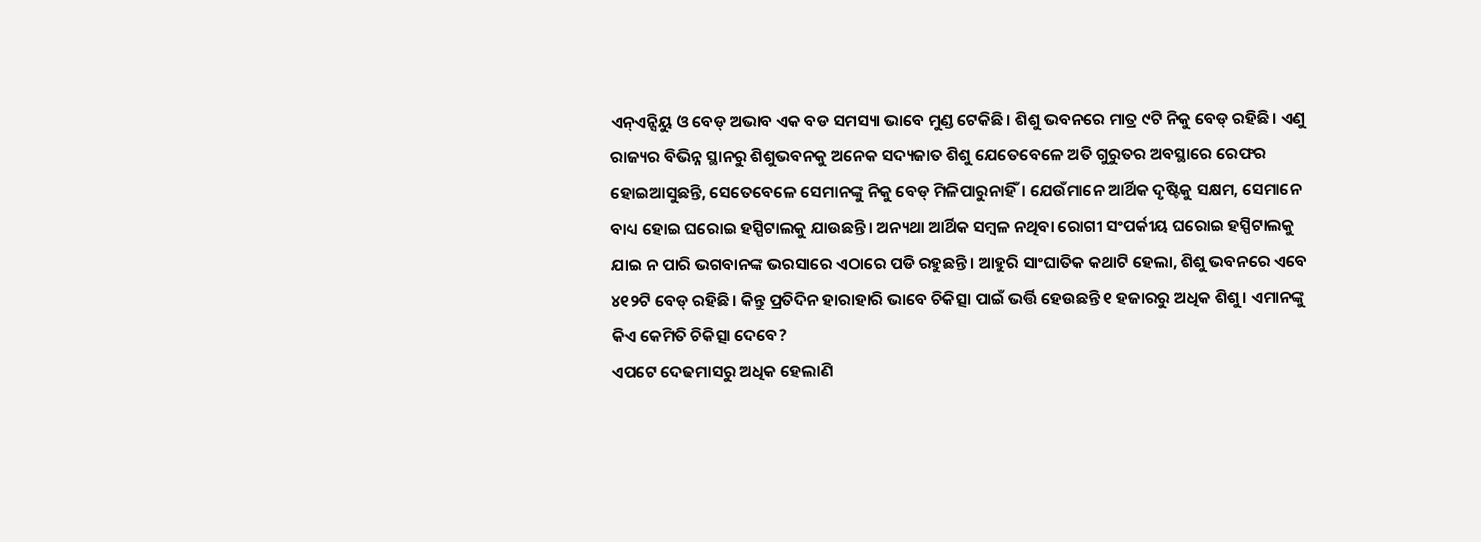ଏନ୍ଏନ୍ସିୟୁ ଓ ବେଡ୍ ଅଭାବ ଏକ ବଡ ସମସ୍ୟା ଭାବେ ମୁଣ୍ଡ ଟେକିଛି। ଶିଶୁ ଭବନରେ ମାତ୍ର ୯ଟି ନିକୁ ବେଡ୍ ରହିଛି। ଏଣୁ ରାଜ୍ୟର ବିଭିନ୍ନ ସ୍ଥାନରୁ ଶିଶୁଭବନକୁ ଅନେକ ସଦ୍ୟଜାତ ଶିଶୁ ଯେତେବେଳେ ଅତି ଗୁରୁତର ଅବସ୍ଥାରେ ରେଫର ହୋଇଆସୁଛନ୍ତି, ସେତେବେଳେ ସେମାନଙ୍କୁ ନିକୁ ବେଡ୍ ମିଳିପାରୁନାହିଁ। ଯେଉଁମାନେ ଆର୍ଥିକ ଦୃଷ୍ଟିକୁ ସକ୍ଷମ, ସେମାନେ ବାଧ୍ୟ ହୋଇ ଘରୋଇ ହସ୍ପିଟାଲକୁ ଯାଉଛନ୍ତି। ଅନ୍ୟଥା ଆର୍ଥିକ ସମ୍ବଳ ନଥିବା ରୋଗୀ ସଂପର୍କୀୟ ଘରୋଇ ହସ୍ପିଟାଲକୁ ଯାଇ ନ ପାରି ଭଗବାନଙ୍କ ଭରସାରେ ଏଠାରେ ପଡି ରହୁଛନ୍ତି। ଆହୁରି ସାଂଘାତିକ କଥାଟି ହେଲା, ଶିଶୁ ଭବନରେ ଏବେ ୪୧୨ଟି ବେଡ୍ ରହିଛି। କିନ୍ତୁ ପ୍ରତିଦିନ ହାରାହାରି ଭାବେ ଚିକିତ୍ସା ପାଇଁ ଭର୍ତ୍ତି ହେଉଛନ୍ତି ୧ ହଜାରରୁ ଅଧିକ ଶିଶୁ। ଏମାନଙ୍କୁ କିଏ କେମିତି ଚିକିତ୍ସା ଦେବେ?
ଏପଟେ ଦେଢମାସରୁ ଅଧିକ ହେଲାଣି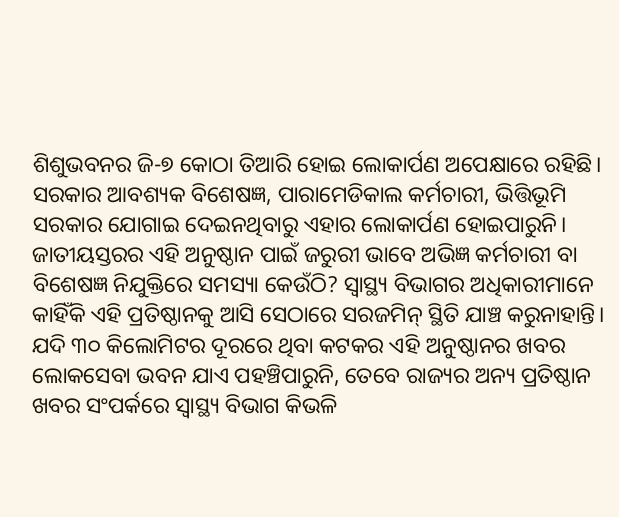ଶିଶୁଭବନର ଜି-୭ କୋଠା ତିଆରି ହୋଇ ଲୋକାର୍ପଣ ଅପେକ୍ଷାରେ ରହିଛି। ସରକାର ଆବଶ୍ୟକ ବିଶେଷଜ୍ଞ, ପାରାମେଡିକାଲ କର୍ମଚାରୀ, ଭିତ୍ତିଭୂମି ସରକାର ଯୋଗାଇ ଦେଇନଥିବାରୁ ଏହାର ଲୋକାର୍ପଣ ହୋଇପାରୁନି। ଜାତୀୟସ୍ତରର ଏହି ଅନୁଷ୍ଠାନ ପାଇଁ ଜରୁରୀ ଭାବେ ଅଭିଜ୍ଞ କର୍ମଚାରୀ ବା ବିଶେଷଜ୍ଞ ନିଯୁକ୍ତିରେ ସମସ୍ୟା କେଉଁଠି? ସ୍ବାସ୍ଥ୍ୟ ବିଭାଗର ଅଧିକାରୀମାନେ କାହିଁକି ଏହି ପ୍ରତିଷ୍ଠାନକୁ ଆସି ସେଠାରେ ସରଜମିନ୍ ସ୍ଥିତି ଯାଞ୍ଚ କରୁନାହାନ୍ତି। ଯଦି ୩୦ କିଲୋମିଟର ଦୂରରେ ଥିବା କଟକର ଏହି ଅନୁଷ୍ଠାନର ଖବର ଲୋକସେବା ଭବନ ଯାଏ ପହଞ୍ଚିପାରୁନି, ତେବେ ରାଜ୍ୟର ଅନ୍ୟ ପ୍ରତିଷ୍ଠାନ ଖବର ସଂପର୍କରେ ସ୍ବାସ୍ଥ୍ୟ ବିଭାଗ କିଭଳି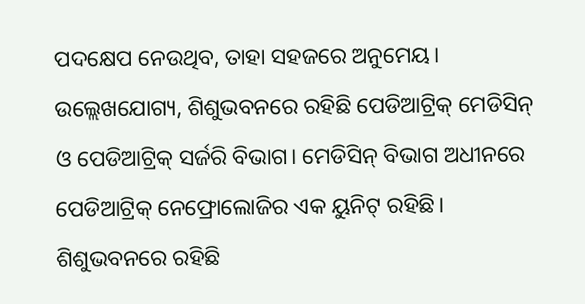ପଦକ୍ଷେପ ନେଉଥିବ, ତାହା ସହଜରେ ଅନୁମେୟ। ଉଲ୍ଲେଖଯୋଗ୍ୟ, ଶିଶୁଭବନରେ ରହିଛି ପେଡିଆଟ୍ରିକ୍ ମେଡିସିନ୍ ଓ ପେଡିଆଟ୍ରିକ୍ ସର୍ଜରି ବିଭାଗ। ମେଡିସିନ୍ ବିଭାଗ ଅଧୀନରେ ପେଡିଆଟ୍ରିକ୍ ନେଫ୍ରୋଲୋଜିର ଏକ ୟୁନିଟ୍ ରହିଛି। ଶିଶୁଭବନରେ ରହିଛି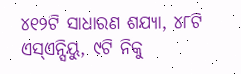୪୧୨ଟି ସାଧାରଣ ଶଯ୍ୟା, ୪୮ଟି ଏସ୍ଏନ୍ସିୟୁ, ୯ଟି ନିକୁ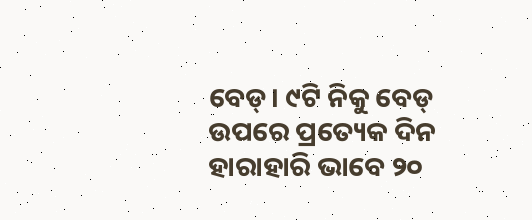ବେଡ୍। ୯ଟି ନିକୁ ବେଡ୍ ଉପରେ ପ୍ରତ୍ୟେକ ଦିନ ହାରାହାରି ଭାବେ ୨୦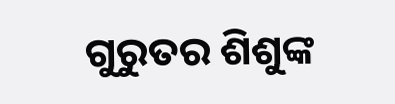ଗୁରୁତର ଶିଶୁଙ୍କ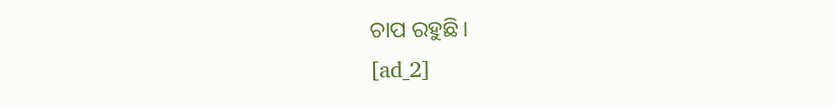ଚାପ ରହୁଛି।
[ad_2]